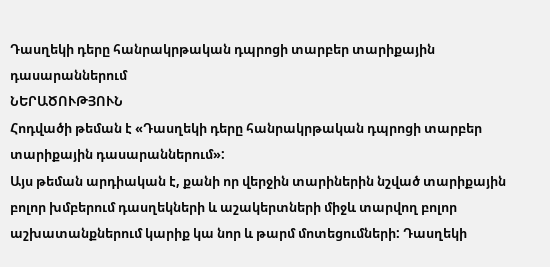Դասղեկի դերը հանրակրթական դպրոցի տարբեր տարիքային դասարաններում
ՆԵՐԱԾՈՒԹՅՈՒՆ
Հոդվածի թեման է «Դասղեկի դերը հանրակրթական դպրոցի տարբեր տարիքային դասարաններում»:
Այս թեման արդիական է, քանի որ վերջին տարիներին նշված տարիքային բոլոր խմբերում դասղեկների և աշակերտների միջև տարվող բոլոր աշխատանքներում կարիք կա նոր և թարմ մոտեցումների: Դասղեկի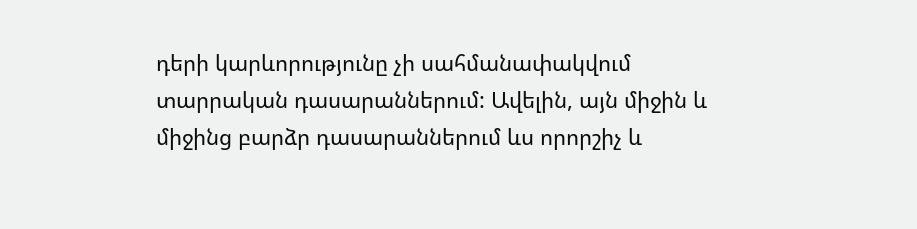դերի կարևորությունը չի սահմանափակվում տարրական դասարաններում: Ավելին, այն միջին և միջինց բարձր դասարաններում ևս որորշիչ և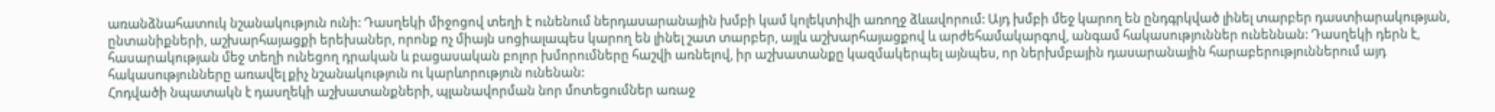առանձնահատուկ նշանակություն ունի: Դասղեկի միջոցով տեղի է ունենում ներդասարանային խմբի կամ կոլեկտիվի առողջ ձևավորում: Այդ խմբի մեջ կարող են ընդգրկված լինել տարբեր դաստիարակության, ընտանիքների, աշխարհայացքի երեխաներ, որոնք ոչ միայն սոցիալապես կարող են լինել շատ տարբեր, այլև աշխարհայացքով և արժեհամակարգով, անգամ հակասություններ ունեննան: Դասղեկի դերն է, հասարակության մեջ տեղի ունեցող դրական և բացասական բոլոր խմորումները հաշվի առնելով, իր աշխատանքը կազմակերպել այնպես, որ ներխմբային դասարանային հարաբերություններում այդ հակասությունները առավել քիչ նշանակություն ու կարևորություն ունենան:
Հոդվածի նպատակն է դասղեկի աշխատանքների, պլանավորման նոր մոտեցումներ առաջ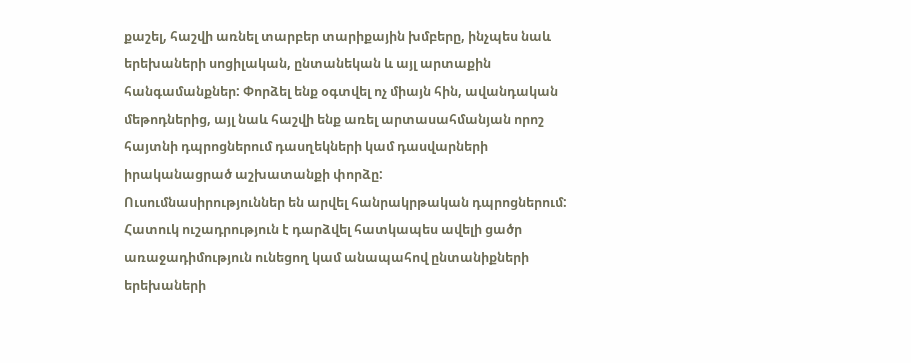քաշել, հաշվի առնել տարբեր տարիքային խմբերը, ինչպես նաև երեխաների սոցիլական, ընտանեկան և այլ արտաքին հանգամանքներ: Փորձել ենք օգտվել ոչ միայն հին, ավանդական մեթոդներից, այլ նաև հաշվի ենք առել արտասահմանյան որոշ հայտնի դպրոցներում դասղեկների կամ դասվարների իրականացրած աշխատանքի փորձը:
Ուսումնասիրություններ են արվել հանրակրթական դպրոցներում: Հատուկ ուշադրություն է դարձվել հատկապես ավելի ցածր առաջադիմություն ունեցող կամ անապահով ընտանիքների երեխաների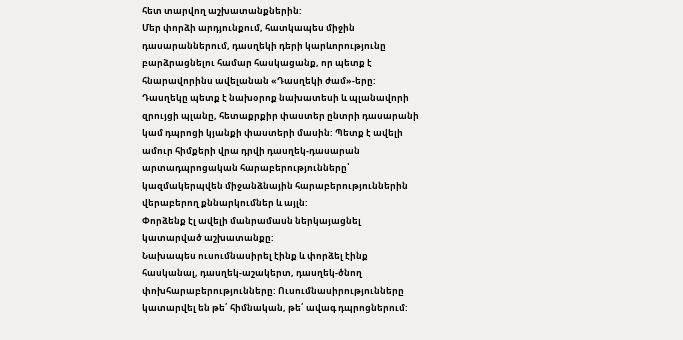հետ տարվող աշխատանքներին:
Մեր փորձի արդյունքում, հատկապես միջին դասարաններում, դասղեկի դերի կարևորությունը բարձրացնելու համար հասկացանք, որ պետք է հնարավորինս ավելանան «Դասղեկի ժամ»-երը: Դասղեկը պետք է նախօրոք նախատեսի և պլանավորի զրույցի պլանը, հետաքրքիր փաստեր ընտրի դասարանի կամ դպրոցի կյանքի փաստերի մասին: Պետք է ավելի ամուր հիմքերի վրա դրվի դասղեկ-դասարան արտադպրոցական հարաբերությունները՝ կազմակերպվեն միջանձնային հարաբերություններին վերաբերող քննարկումներ և այլն:
Փորձենք էլ ավելի մանրամասն ներկայացնել կատարված աշխատանքը:
Նախապես ուսումնասիրել էինք և փորձել էինք հասկանալ, դասղեկ-աշակերտ, դասղեկ-ծնող փոխհարաբերությունները: Ուսումնասիրությունները կատարվել են թե՛ հիմնական, թե՛ ավագ դպրոցներում: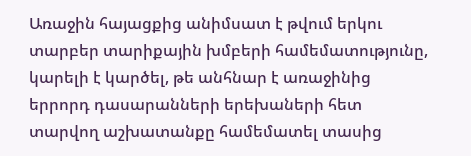Առաջին հայացքից անիմսատ է թվում երկու տարբեր տարիքային խմբերի համեմատությունը, կարելի է կարծել, թե անհնար է առաջինից երրորդ դասարանների երեխաների հետ տարվող աշխատանքը համեմատել տասից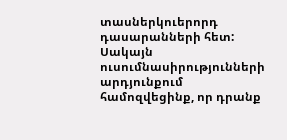տասներկուերորդ դասարանների հետ: Սակայն ուսումնասիրությունների արդյունքում համոզվեցինք, որ դրանք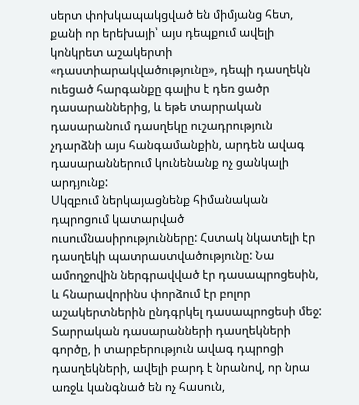սերտ փոխկապակցված են միմյանց հետ, քանի որ երեխայի՝ այս դեպքում ավելի կոնկրետ աշակերտի «դաստիարակվածությունը», դեպի դասղեկն ուեցած հարգանքը գալիս է դեռ ցածր դասարաններից, և եթե տարրական դասարանում դասղեկը ուշադրություն չդարձնի այս հանգամանքին, արդեն ավագ դասարաններում կունենանք ոչ ցանկալի արդյունք:
Սկզբում ներկայացնենք հիմանական դպրոցում կատարված ուսումնասիրությունները: Հստակ նկատելի էր դասղեկի պատրաստվածությունը: Նա ամողջովին ներգրավված էր դասապրոցեսին, և հնարավորինս փորձում էր բոլոր աշակերտներին ընդգրկել դասապրոցեսի մեջ: Տարրական դասարանների դասղեկների գործը, ի տարբերություն ավագ դպրոցի դասղեկների, ավելի բարդ է նրանով, որ նրա առջև կանգնած են ոչ հասուն,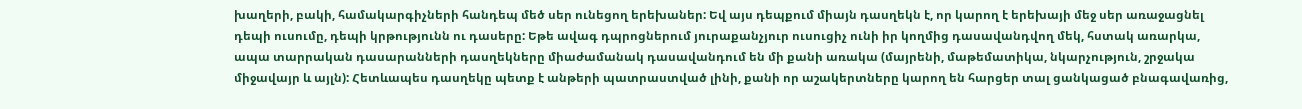խաղերի, բակի, համակարգիչների հանդեպ մեծ սեր ունեցող երեխաներ: Եվ այս դեպքում միայն դասղեկն է, որ կարող է երեխայի մեջ սեր առաջացնել դեպի ուսումը, դեպի կրթությունն ու դասերը: Եթե ավագ դպրոցներում յուրաքանչյուր ուսուցիչ ունի իր կողմից դասավանդվող մեկ, հստակ առարկա, ապա տարրական դասարանների դասղեկները միաժամանակ դասավանդում են մի քանի առակա (մայրենի, մաթեմատիկա, նկարչություն, շրջակա միջավայր և այլն): Հետևապես դասղեկը պետք է անթերի պատրաստված լինի, քանի որ աշակերտները կարող են հարցեր տալ ցանկացած բնագավառից,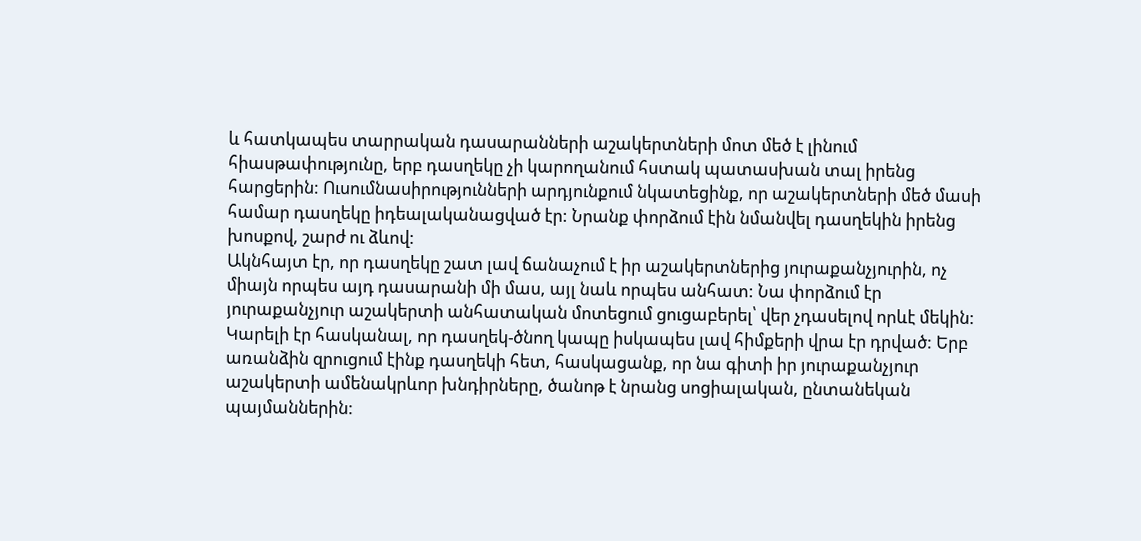և հատկապես տարրական դասարանների աշակերտների մոտ մեծ է լինում հիասթափությունը, երբ դասղեկը չի կարողանում հստակ պատասխան տալ իրենց հարցերին: Ուսումնասիրությունների արդյունքում նկատեցինք, որ աշակերտների մեծ մասի համար դասղեկը իդեալականացված էր: Նրանք փորձում էին նմանվել դասղեկին իրենց խոսքով, շարժ ու ձևով:
Ակնհայտ էր, որ դասղեկը շատ լավ ճանաչում է իր աշակերտներից յուրաքանչյուրին, ոչ միայն որպես այդ դասարանի մի մաս, այլ նաև որպես անհատ: Նա փորձում էր յուրաքանչյուր աշակերտի անհատական մոտեցում ցուցաբերել՝ վեր չդասելով որևէ մեկին: Կարելի էր հասկանալ, որ դասղեկ-ծնող կապը իսկապես լավ հիմքերի վրա էր դրված: Երբ առանձին զրուցում էինք դասղեկի հետ, հասկացանք, որ նա գիտի իր յուրաքանչյուր աշակերտի ամենակրևոր խնդիրները, ծանոթ է նրանց սոցիալական, ընտանեկան պայմաններին: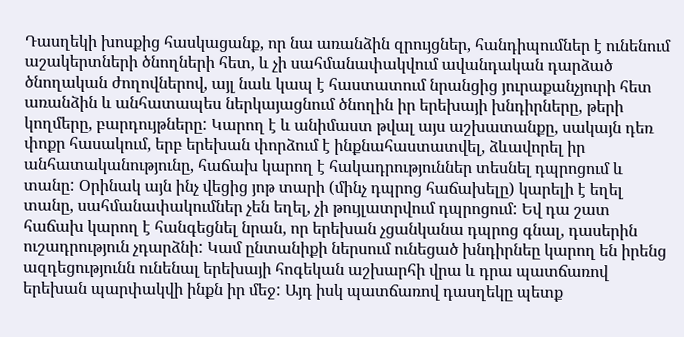Դասղեկի խոսքից հասկացանք, որ նա առանձին զրույցներ, հանդիպումներ է ունենում աշակերտների ծնողների հետ, և չի սահմանափակվում ավանդական դարձած ծնողական ժողովներով, այլ նաև կապ է հաստատում նրանցից յուրաքանչյուրի հետ առանձին և անհատապես ներկայացնում ծնողին իր երեխայի խնդիրները, թերի կողմերը, բարդույթները: Կարող է և անիմաստ թվալ այս աշխատանքը, սակայն դեռ փոքր հասակում, երբ երեխան փորձում է ինքնահաստատվել, ձևավորել իր անհատականությունը, հաճախ կարող է հակադրություններ տեսնել դպրոցում և տանը: Օրինակ այն ինչ վեցից յոթ տարի (մինչ դպրոց հաճախելը) կարելի է եղել տանը, սահմանափակումներ չեն եղել, չի թույլատրվում դպրոցում: Եվ դա շատ հաճախ կարող է հանգեցնել նրան, որ երեխան չցանկանա դպրոց գնալ, դասերին ուշադրություն չդարձնի: Կամ ընտանիքի ներսում ունեցած խնդիրնեը կարող են իրենց ազդեցությունն ունենալ երեխայի հոգեկան աշխարհի վրա և դրա պատճառով երեխան պարփակվի ինքն իր մեջ: Այդ իսկ պատճառով դասղեկը պետք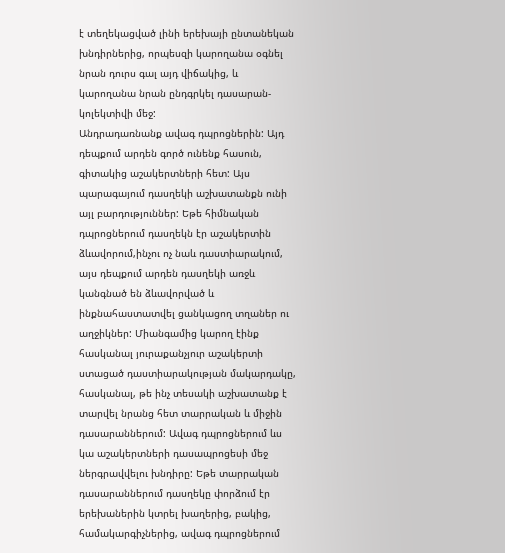է տեղեկացված լինի երեխայի ընտանեկան խնդիրներից, որպեսզի կարողանա օգնել նրան դուրս գալ այդ վիճակից, և կարողանա նրան ընդգրկել դասարան-կոլեկտիվի մեջ:
Անդրադառնանք ավագ դպրոցներին: Այդ դեպքում արդեն գործ ունենք հասուն, գիտակից աշակերտների հետ: Այս պարագայում դասղեկի աշխատանքն ունի այլ բարդություններ: Եթե հիմնական դպրոցներում դասղեկն էր աշակերտին ձևավորում,ինչու ոչ նաև դաստիարակում, այս դեպքում արդեն դասղեկի առջև կանգնած են ձևավորված և ինքնահաստատվել ցանկացող տղաներ ու աղջիկներ: Միանգամից կարող էինք հասկանալ յուրաքանչյուր աշակերտի ստացած դաստիարակության մակարդակը, հասկանալ, թե ինչ տեսակի աշխատանք է տարվել նրանց հետ տարրական և միջին դասարաններում: Ավագ դպրոցներում ևս կա աշակերտների դասապրոցեսի մեջ ներգրավվելու խնդիրը: Եթե տարրական դասարաններում դասղեկը փորձում էր երեխաներին կտրել խաղերից, բակից, համակարգիչներից, ավագ դպրոցներում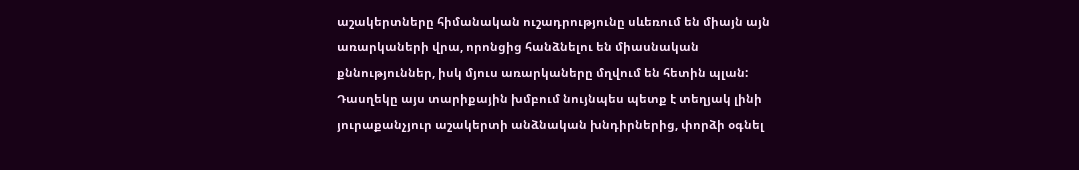աշակերտները հիմանական ուշադրությունը սևեռում են միայն այն առարկաների վրա, որոնցից հանձնելու են միասնական քննություններ, իսկ մյուս առարկաները մղվում են հետին պլան: Դասղեկը այս տարիքային խմբում նույնպես պետք է տեղյակ լինի յուրաքանչյուր աշակերտի անձնական խնդիրներից, փորձի օգնել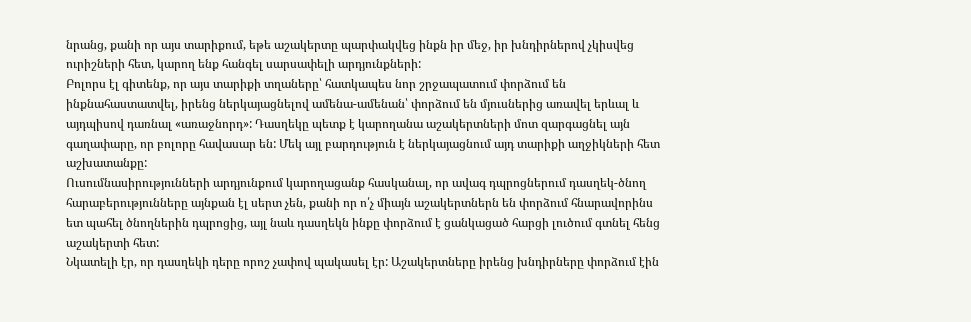նրանց, քանի որ այս տարիքում, եթե աշակերտը պարփակվեց ինքն իր մեջ, իր խնդիրներով չկիսվեց ուրիշների հետ, կարող ենք հանգել սարսափելի արդյունքների:
Բոլորս էլ գիտենք, որ այս տարիքի տղաները՝ հատկապես նոր շրջապատում փորձում են ինքնահաստատվել, իրենց ներկայացնելով ամենա-ամենան՝ փորձում են մյուսներից առավել երևալ և այդպիսով դառնալ «առաջնորդ»: Դասղեկը պետք է կարողանա աշակերտների մոտ զարգացնել այն գաղափարը, որ բոլորը հավասար են: Մեկ այլ բարդություն է ներկայացնում այդ տարիքի աղջիկների հետ աշխատանքը:
Ուսումնասիրությունների արդյունքում կարողացանք հասկանալ, որ ավագ դպրոցներում դասղեկ-ծնող հարաբերությունները այնքան էլ սերտ չեն, քանի որ ո՛չ միայն աշակերտներն են փորձում հնարավորինս ետ պահել ծնողներին դպրոցից, այլ նաև դասղեկն ինքը փորձում է ցանկացած հարցի լուծում գտնել հենց աշակերտի հետ:
Նկատելի էր, որ դասղեկի դերը որոշ չափով պակասել էր: Աշակերտները իրենց խնդիրները փորձում էին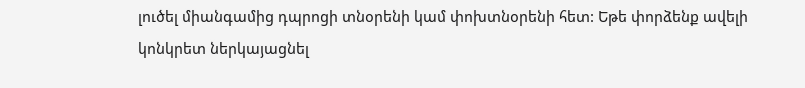լուծել միանգամից դպրոցի տնօրենի կամ փոխտնօրենի հետ: Եթե փորձենք ավելի կոնկրետ ներկայացնել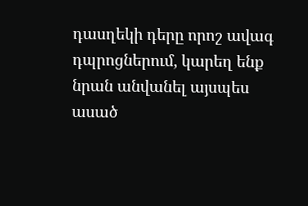դասղեկի դերը որոշ ավագ դպրոցներում, կարեղ ենք նրան անվանել այսպես ասած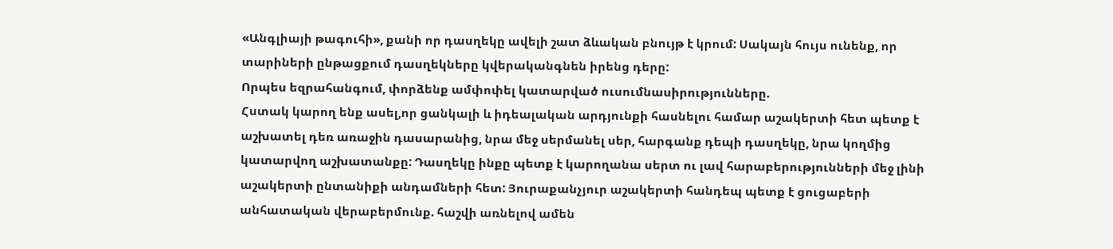«Անգլիայի թագուհի», քանի որ դասղեկը ավելի շատ ձևական բնույթ է կրում: Սակայն հույս ունենք, որ տարիների ընթացքում դասղեկները կվերականգնեն իրենց դերը:
Որպես եզրահանգում, փորձենք ամփոփել կատարված ուսումնասիրությունները.
Հստակ կարող ենք ասել,որ ցանկալի և իդեալական արդյունքի հասնելու համար աշակերտի հետ պետք է աշխատել դեռ առաջին դասարանից, նրա մեջ սերմանել սեր, հարգանք դեպի դասղեկը, նրա կողմից կատարվող աշխատանքը: Դասղեկը ինքը պետք է կարողանա սերտ ու լավ հարաբերությունների մեջ լինի աշակերտի ընտանիքի անդամների հետ: Յուրաքանչյուր աշակերտի հանդեպ պետք է ցուցաբերի անհատական վերաբերմունք. հաշվի առնելով ամեն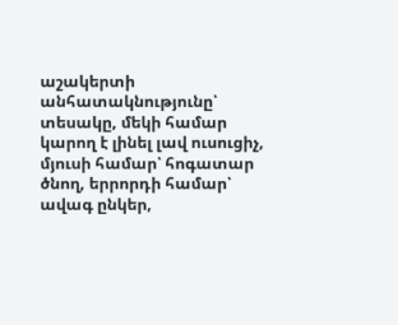աշակերտի անհատակնությունը՝ տեսակը, մեկի համար կարող է լինել լավ ուսուցիչ, մյուսի համար՝ հոգատար ծնող, երրորդի համար՝ ավագ ընկեր,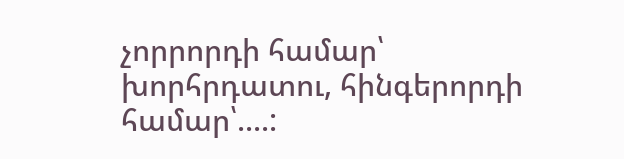չորրորդի համար՝ խորհրդատու, հինգերորդի համար՝....: